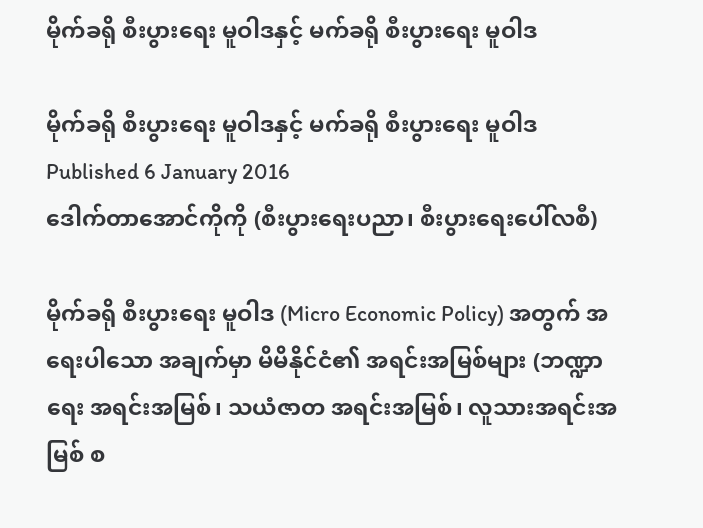မိုက်ခရို စီးပွားရေး မူဝါဒနှင့် မက်ခရို စီးပွားရေး မူဝါဒ

မိုက်ခရို စီးပွားရေး မူဝါဒနှင့် မက်ခရို စီးပွားရေး မူဝါဒ
Published 6 January 2016
ဒေါက်တာအောင်ကိုကို (စီးပွားရေးပညာ၊ စီးပွားရေးပေါ်လစီ)

မိုက်ခရို စီးပွားရေး မူဝါဒ (Micro Economic Policy) အတွက် အရေးပါသော အချက်မှာ မိမိနိုင်ငံ၏ အရင်းအမြစ်များ (ဘဏ္ဍာရေး အရင်းအမြစ်၊ သယံဇာတ အရင်းအမြစ်၊ လူသားအရင်းအမြစ် စ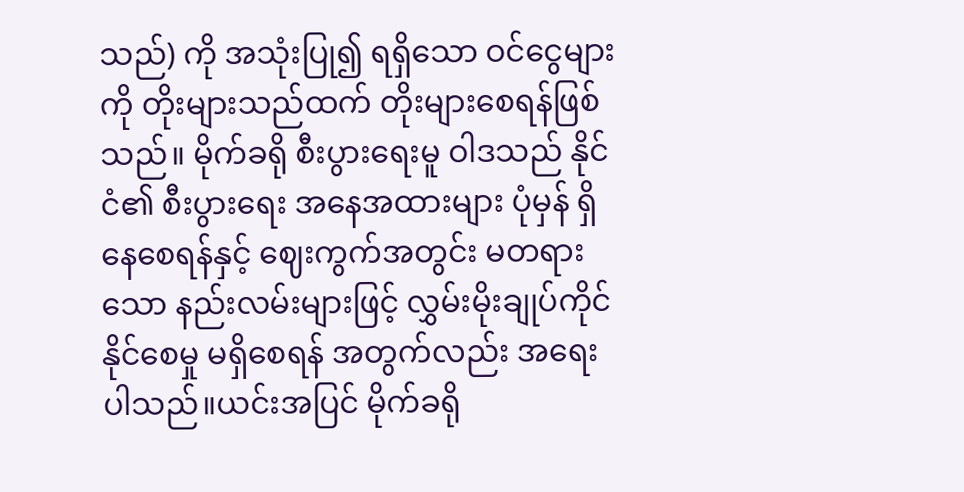သည်) ကို အသုံးပြု၍ ရရှိသော ဝင်ငွေများကို တိုးများသည်ထက် တိုးများစေရန်ဖြစ်သည်။ မိုက်ခရို စီးပွားရေးမူ ဝါဒသည် နိုင်ငံ၏ စီးပွားရေး အနေအထားများ ပုံမှန် ရှိနေစေရန်နှင့် ဈေးကွက်အတွင်း မတရားသော နည်းလမ်းများဖြင့် လွှမ်းမိုးချုပ်ကိုင်နိုင်စေမှု မရှိစေရန် အတွက်လည်း အရေးပါသည်။ယင်းအပြင် မိုက်ခရို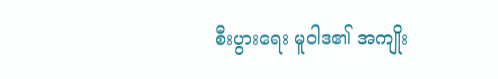စီးပွားရေး မူဝါဒ၏ အကျိုး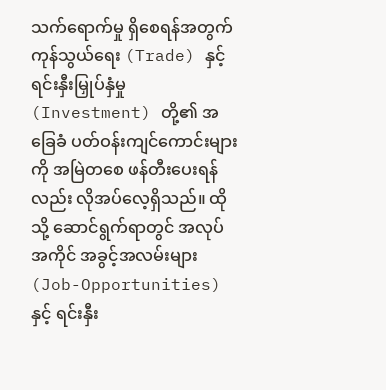သက်ရောက်မှု ရှိစေရန်အတွက် ကုန်သွယ်ရေး (Trade) နှင့် ရင်းနှီးမြှုပ်နှံမှု (Investment) တို့၏ အခြေခံ ပတ်ဝန်းကျင်ကောင်းများကို အမြဲတစေ ဖန်တီးပေးရန်လည်း လိုအပ်လေ့ရှိသည်။ ထိုသို့ ဆောင်ရွက်ရာတွင် အလုပ်အကိုင် အခွင့်အလမ်းများ (Job-Opportunities) နှင့် ရင်းနှီး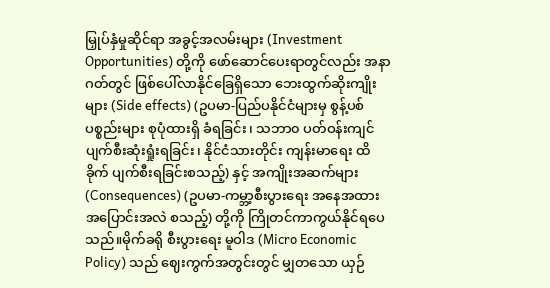မြှုပ်နှံမှုဆိုင်ရာ အခွင့်အလမ်းများ (Investment Opportunities) တို့ကို ဖော်ဆောင်ပေးရာတွင်လည်း အနာဂတ်တွင် ဖြစ်ပေါ်လာနိုင်ခြေရှိသော ဘေးထွက်ဆိုးကျိုးများ (Side effects) (ဥပမာ-ပြည်ပနိုင်ငံများမှ စွန့်ပစ်ပစ္စည်းများ စုပုံထားရှိ ခံရခြင်း၊ သဘာ၀ ပတ်ဝန်းကျင် ပျက်စီးဆုံးရှုံးရခြင်း၊ နိုင်ငံသားတိုင်း ကျန်းမာရေး ထိခိုက် ပျက်စီးရခြင်းစသည့်) နှင့် အကျိုးအဆက်များ (Consequences) (ဥပမာ-ကမ္ဘာ့စီးပွားရေး အနေအထား အပြောင်းအလဲ စသည့်) တို့ကို ကြိုတင်ကာကွယ်နိုင်ရပေသည်။မိုက်ခရို စီးပွားရေး မူဝါဒ (Micro Economic Policy) သည် ဈေးကွက်အတွင်းတွင် မျှတသော ယှဉ်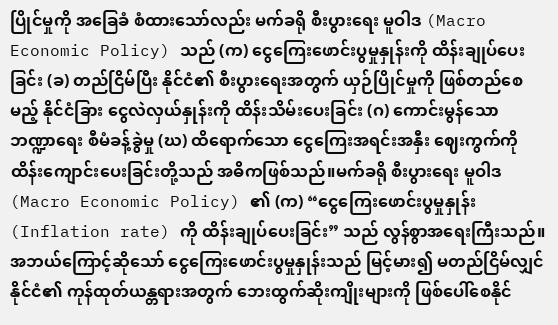ပြိုင်မှုကို အခြေခံ စံထားသော်လည်း မက်ခရို စီးပွားရေး မူဝါဒ (Macro Economic Policy) သည် (က) ငွေကြေးဖောင်းပွမှုနှုန်းကို ထိန်းချုပ်ပေးခြင်း (ခ) တည်ငြိမ်ပြီး နိုင်ငံ၏ စီးပွားရေးအတွက် ယှဉ်ပြိုင်မှုကို ဖြစ်တည်စေမည့် နိုင်ငံခြား ငွေလဲလှယ်နှုန်းကို ထိန်းသိမ်းပေးခြင်း (ဂ) ကောင်းမွန်သော ဘဏ္ဍာရေး စီမံခန့်ခွဲမှု (ဃ) ထိရောက်သော ငွေကြေးအရင်းအနှီး ဈေးကွက်ကို ထိန်းကျောင်းပေးခြင်းတို့သည် အဓိကဖြစ်သည်။မက်ခရို စီးပွားရေး မူဝါဒ (Macro Economic Policy) ၏ (က) “ငွေကြေးဖောင်းပွမှုနှုန်း (Inflation rate) ကို ထိန်းချုပ်ပေးခြင်း” သည် လွန်စွာအရေးကြီးသည်။ အဘယ်ကြောင့်ဆိုသော် ငွေကြေးဖောင်းပွမှုနှုန်းသည် မြင့်မား၍ မတည်ငြိမ်လျှင် နိုင်ငံ၏ ကုန်ထုတ်ယန္တရားအတွက် ဘေးထွက်ဆိုးကျိုးများကို ဖြစ်ပေါ်စေနိုင်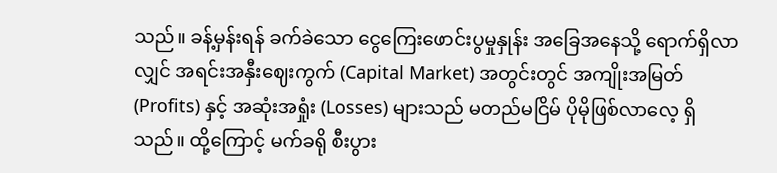သည်။ ခန့်မှန်းရန် ခက်ခဲသော ငွေကြေးဖောင်းပွမှုနှုန်း အခြေအနေသို့ ရောက်ရှိလာလျှင် အရင်းအနှီးဈေးကွက် (Capital Market) အတွင်းတွင် အကျိုးအမြတ် (Profits) နှင့် အဆုံးအရှုံး (Losses) များသည် မတည်မငြိမ် ပိုမိုဖြစ်လာလေ့ ရှိသည်။ ထို့ကြောင့် မက်ခရို စီးပွား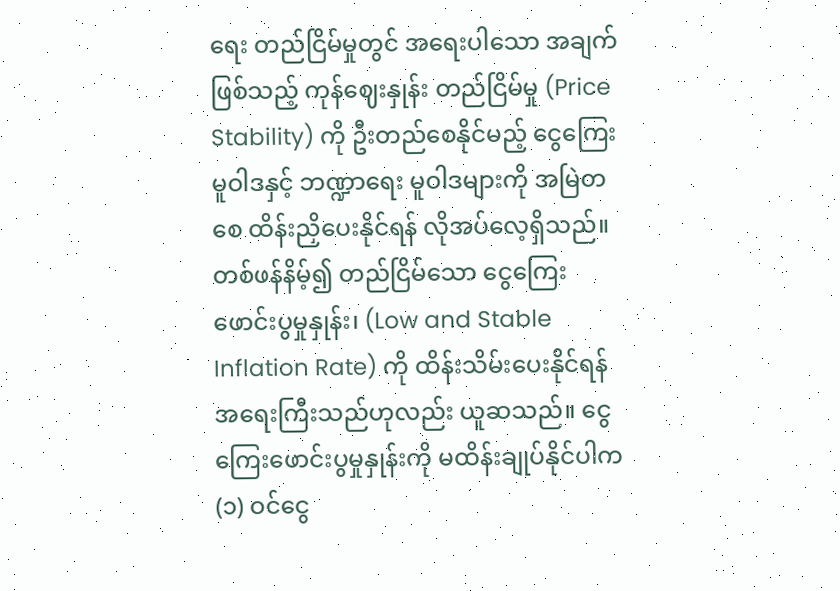ရေး တည်ငြိမ်မှုတွင် အရေးပါသော အချက်ဖြစ်သည့် ကုန်ဈေးနှုန်း တည်ငြိမ်မှု (Price Stability) ကို ဦးတည်စေနိုင်မည့် ငွေကြေး မူဝါဒနှင့် ဘဏ္ဍာရေး မူဝါဒများကို အမြဲတစေ ထိန်းညှိပေးနိုင်ရန် လိုအပ်လေ့ရှိသည်။ တစ်ဖန်နိမ့်၍ တည်ငြိမ်သော ငွေကြေးဖောင်းပွမှုနှုန်း၊ (Low and Stable Inflation Rate) ကို ထိန်းသိမ်းပေးနိုင်ရန် အရေးကြီးသည်ဟုလည်း ယူဆသည်။ ငွေကြေးဖောင်းပွမှုနှုန်းကို မထိန်းချုပ်နိုင်ပါက (၁) ဝင်ငွေ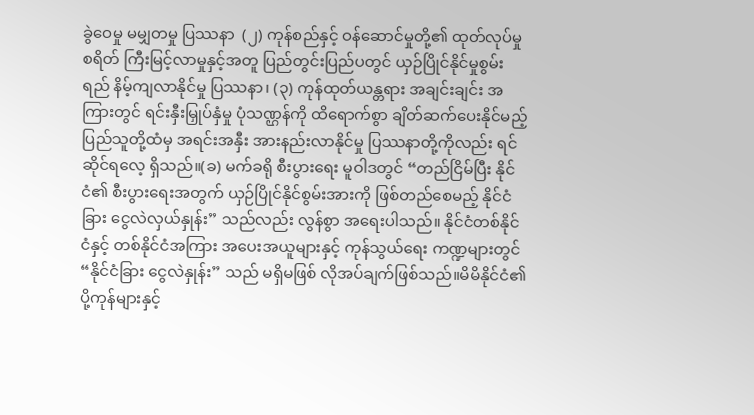ခွဲဝေမှု မမျှတမှု ပြဿနာ  (၂) ကုန်စည်နှင့် ဝန်ဆောင်မှုတို့၏ ထုတ်လုပ်မှုစရိတ် ကြီးမြင့်လာမှုနှင့်အတူ ပြည်တွင်းပြည်ပတွင် ယှဉ်ပြိုင်နိုင်မှုစွမ်းရည် နိမ့်ကျလာနိုင်မှု ပြဿနာ၊ (၃) ကုန်ထုတ်ယန္တရား အချင်းချင်း အကြားတွင် ရင်းနှီးမြှုပ်နှံမှု ပုံသဏ္ဌန်ကို ထိရောက်စွာ ချိတ်ဆက်ပေးနိုင်မည့် ပြည်သူတို့ထံမှ အရင်းအနှီး အားနည်းလာနိုင်မှု ပြဿနာတို့ကိုလည်း ရင်ဆိုင်ရလေ့ ရှိသည်။(ခ) မက်ခရို စီးပွားရေး မူဝါဒတွင် “တည်ငြိမ်ပြီး နိုင်ငံ၏ စီးပွားရေးအတွက် ယှဉ်ပြိုင်နိုင်စွမ်းအားကို ဖြစ်တည်စေမည့် နိုင်ငံခြား ငွေလဲလှယ်နှုန်း” သည်လည်း လွန်စွာ အရေးပါသည်။ နိုင်ငံတစ်နိုင်ငံနှင့် တစ်နိုင်ငံအကြား အပေးအယူများနှင့် ကုန်သွယ်ရေး ကဏ္ဍများတွင် “နိုင်ငံခြား ငွေလဲနှုန်း” သည် မရှိမဖြစ် လိုအပ်ချက်ဖြစ်သည်။မိမိနိုင်ငံ၏ ပို့ကုန်များနှင့်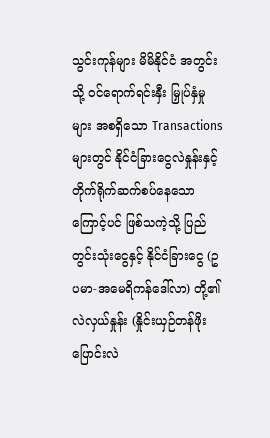သွင်းကုန်များ မိမိနိုင်ငံ အတွင်းသို့ ဝင်ရောက်ရင်းနှီး မြှုပ်နှံမှုများ အစရှိသော Transactions များတွင် နိုင်ငံခြားငွေလဲနှုန်းနှင့် တိုက်ရိုက်ဆက်စပ်နေသောကြောင့်ပင် ဖြစ်သကဲ့သို့ ပြည်တွင်းသုံးငွေနှင့် နိုင်ငံခြားငွေ (ဥပမာ-အမေရိကန်ဒေါ်လာ) တို့၏ လဲလှယ်နှုန်း (နှိုင်းယှဉ်တန်ဖိုး ပြောင်းလဲ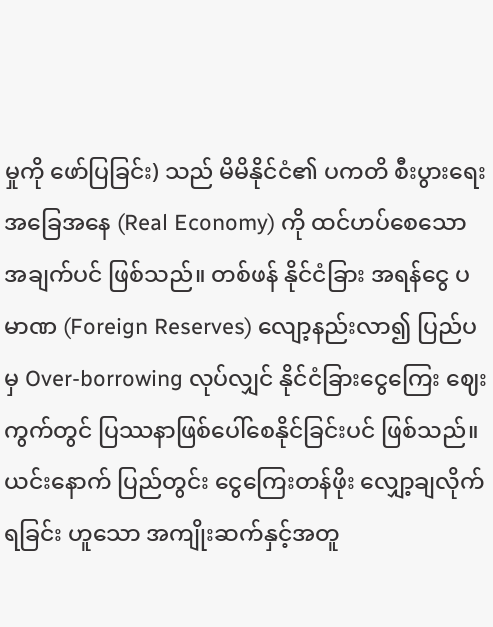မှုကို ဖော်ပြခြင်း) သည် မိမိနိုင်ငံ၏ ပကတိ စီးပွားရေး အခြေအနေ (Real Economy) ကို ထင်ဟပ်စေသော အချက်ပင် ဖြစ်သည်။ တစ်ဖန် နိုင်ငံခြား အရန်ငွေ ပမာဏ (Foreign Reserves) လျော့နည်းလာ၍ ပြည်ပမှ Over-borrowing လုပ်လျှင် နိုင်ငံခြားငွေကြေး ဈေးကွက်တွင် ပြဿနာဖြစ်ပေါ်စေနိုင်ခြင်းပင် ဖြစ်သည်။ ယင်းနောက် ပြည်တွင်း ငွေကြေးတန်ဖိုး လျှော့ချလိုက်ရခြင်း ဟူသော အကျိုးဆက်နှင့်အတူ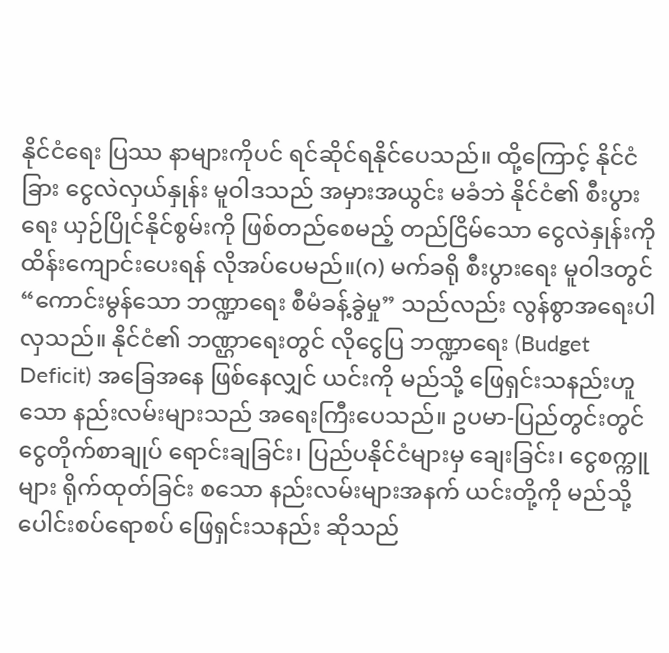နိုင်ငံရေး ပြဿ နာများကိုပင် ရင်ဆိုင်ရနိုင်ပေသည်။ ထို့ကြောင့် နိုင်ငံခြား ငွေလဲလှယ်နှုန်း မူဝါဒသည် အမှားအယွင်း မခံဘဲ နိုင်ငံ၏ စီးပွားရေး ယှဉ်ပြိုင်နိုင်စွမ်းကို ဖြစ်တည်စေမည့် တည်ငြိမ်သော ငွေလဲနှုန်းကို ထိန်းကျောင်းပေးရန် လိုအပ်ပေမည်။(ဂ) မက်ခရို စီးပွားရေး မူဝါဒတွင် “ကောင်းမွန်သော ဘဏ္ဍာရေး စီမံခန့်ခွဲမှု” သည်လည်း လွန်စွာအရေးပါလှသည်။ နိုင်ငံ၏ ဘဏ္ဌာရေးတွင် လိုငွေပြ ဘဏ္ဍာရေး (Budget Deficit) အခြေအနေ ဖြစ်နေလျှင် ယင်းကို မည်သို့ ဖြေရှင်းသနည်းဟူသော နည်းလမ်းများသည် အရေးကြီးပေသည်။ ဥပမာ-ပြည်တွင်းတွင် ငွေတိုက်စာချုပ် ရောင်းချခြင်း၊ ပြည်ပနိုင်ငံများမှ ချေးခြင်း၊ ငွေစက္ကူများ ရိုက်ထုတ်ခြင်း စသော နည်းလမ်းများအနက် ယင်းတို့ကို မည်သို့ ပေါင်းစပ်ရောစပ် ဖြေရှင်းသနည်း ဆိုသည်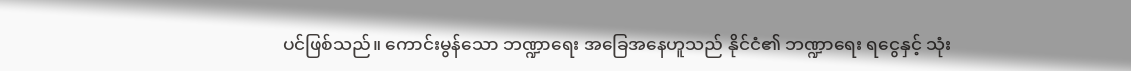ပင်ဖြစ်သည်။ ကောင်းမွန်သော ဘဏ္ဍာရေး အခြေအနေဟူသည် နိုင်ငံ၏ ဘဏ္ဍာရေး ရငွေနှင့် သုံး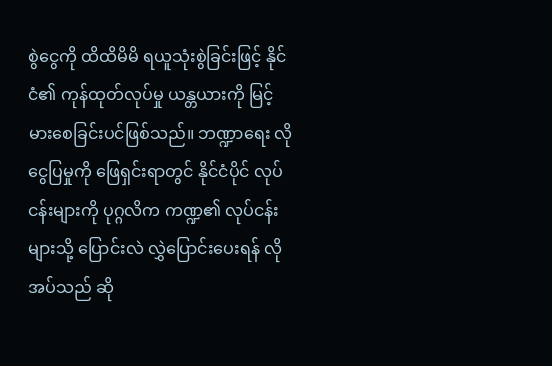စွဲငွေကို ထိထိမိမိ ရယူသုံးစွဲခြင်းဖြင့် နိုင်ငံ၏ ကုန်ထုတ်လုပ်မှု ယန္တယားကို မြင့်မားစေခြင်းပင်ဖြစ်သည်။ ဘဏ္ဍာရေး လိုငွေပြမှုကို ဖြေရှင်းရာတွင် နိုင်ငံပိုင် လုပ်ငန်းများကို ပုဂ္ဂလိက ကဏ္ဍ၏ လုပ်ငန်းများသို့ ပြောင်းလဲ လွှဲပြောင်းပေးရန် လိုအပ်သည် ဆို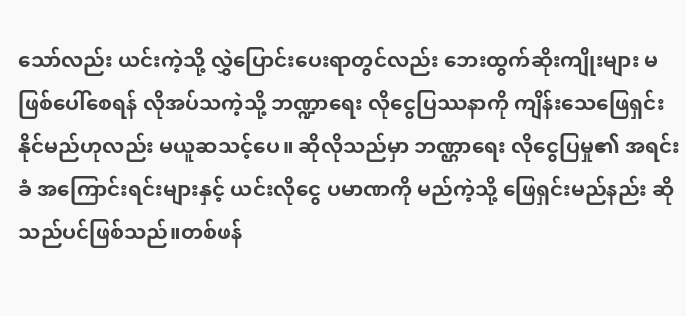သော်လည်း ယင်းကဲ့သို့ လွှဲပြောင်းပေးရာတွင်လည်း ဘေးထွက်ဆိုးကျိုးများ မဖြစ်ပေါ်စေရန် လိုအပ်သကဲ့သို့ ဘဏ္ဍာရေး လိုငွေပြဿနာကို ကျိန်းသေဖြေရှင်းနိုင်မည်ဟုလည်း မယူဆသင့်ပေ။ ဆိုလိုသည်မှာ ဘဏ္ဌာရေး လိုငွေပြမှု၏ အရင်းခံ အကြောင်းရင်းများနှင့် ယင်းလိုငွေ ပမာဏကို မည်ကဲ့သို့ ဖြေရှင်းမည်နည်း ဆိုသည်ပင်ဖြစ်သည်။တစ်ဖန်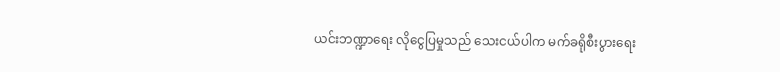ယင်းဘဏ္ဍာရေး လိုငွေပြမှုသည် သေးငယ်ပါက မက်ခရိုစီးပွားရေး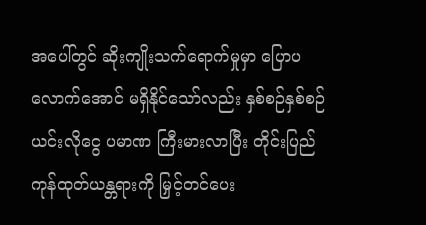အပေါ်တွင် ဆိုးကျိုးသက်ရောက်မှုမှာ ပြောပလောက်အောင် မရှိနိုင်သော်လည်း နှစ်စဉ်နှစ်စဉ် ယင်းလိုငွေ ပမာဏ ကြီးမားလာပြီး တိုင်းပြည်ကုန်ထုတ်ယန္တရားကို မြှင့်တင်ပေး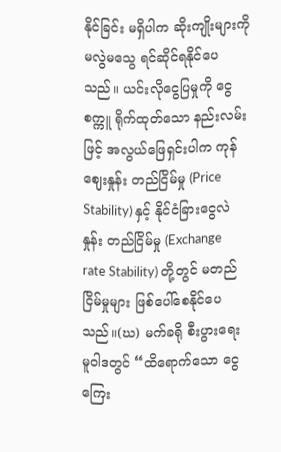နိုင်ခြင်း မရှိပါက ဆိုးကျိုးများကို မလွဲမသွေ ရင်ဆိုင်ရနိုင်ပေသည်။ ယင်းလိုငွေပြမှုကို ငွေစက္ကူ ရိုက်ထုတ်သော နည်းလမ်းဖြင့် အလွယ်ဖြေရှင်းပါက ကုန်ဈေးနှုန်း တည်ငြိမ်မှု (Price Stability) နှင့် နိုင်ငံခြားငွေလဲနှုန်း တည်ငြိမ်မှု (Exchange rate Stability) တို့တွင် မတည်ငြိမ်မှုများ ဖြစ်ပေါ်စေနိုင်ပေသည်။(ဃ) မက်ခရို စီးပွားရေး မူဝါဒတွင် “ထိရောက်သော ငွေကြေး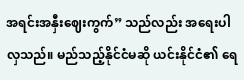အရင်းအနှီးဈေးကွက်” သည်လည်း အရေးပါလှသည်။ မည်သည့်နိုင်ငံမဆို ယင်းနိုင်ငံ၏ ရေ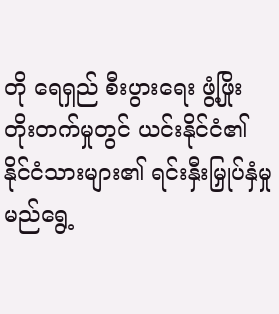တို ရေရှည် စီးပွားရေး ဖွံ့ဖြိုးတိုးတက်မှုတွင် ယင်းနိုင်ငံ၏ နိုင်ငံသားများ၏ ရင်းနှီးမြှုပ်နှံမှု မည်ရွေ့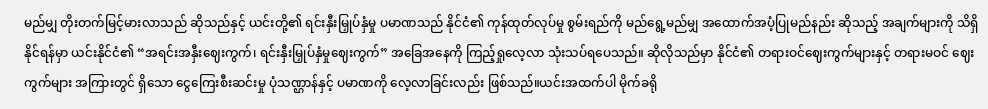မည်မျှ တိုးတက်မြင့်မားလာသည် ဆိုသည်နှင့် ယင်းတို့၏ ရင်းနှီးမြှုပ်နှံမှု ပမာဏသည် နိုင်ငံ၏ ကုန်ထုတ်လုပ်မှု စွမ်းရည်ကို မည်ရွေ့မည်မျှ အထောက်အပံ့ပြုမည်နည်း ဆိုသည့် အချက်များကို သိရှိနိုင်ရန်မှာ ယင်းနိုင်ငံ၏ “အရင်းအနှီးဈေးကွက်၊ ရင်းနှီးမြှုပ်နှံမှုဈေးကွက်” အခြေအနေကို ကြည့်ရှုလေ့လာ သုံးသပ်ရပေသည်။ ဆိုလိုသည်မှာ နိုင်ငံ၏ တရားဝင်ဈေးကွက်များနှင့် တရားမဝင် ဈေးကွက်များ အကြားတွင် ရှိသော ငွေကြေးစီးဆင်းမှု ပုံသဏ္ဌာန်နှင့် ပမာဏကို လေ့လာခြင်းလည်း ဖြစ်သည်။ယင်းအထက်ပါ မိုက်ခရို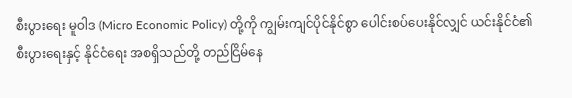စီးပွားရေး မူဝါဒ (Micro Economic Policy) တို့ကို ကျွမ်းကျင်ပိုင်နိုင်စွာ ပေါင်းစပ်ပေးနိုင်လျှင် ယင်းနိုင်ငံ၏ စီးပွားရေးနှင့် နိုင်ငံရေး အစရှိသည်တို့ တည်ငြိမ်နေ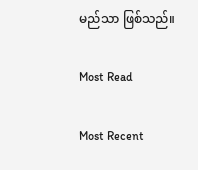မည်သာ ဖြစ်သည်။

Most Read

Most Recent